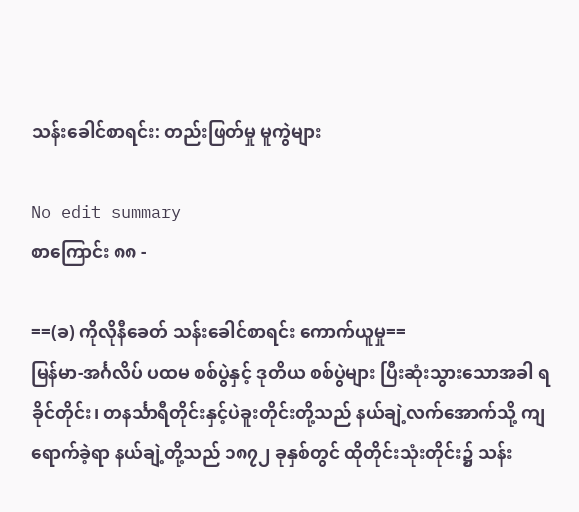သန်းခေါင်စာရင်း: တည်းဖြတ်မှု မူကွဲများ

No edit summary
စာကြောင်း ၈၈ -

==(ခ) ကိုလိုနီခေတ် သန်းခေါင်စာရင်း ကောက်ယူမှု==
မြန်မာ-အင်္ဂလိပ် ပထမ စစ်ပွဲနှင့် ဒုတိယ စစ်ပွဲများ ပြီးဆုံးသွားသောအခါ ရခိုင်တိုင်း၊ တနင်္သာရီတိုင်းနှင့်ပဲခူးတိုင်းတို့သည် နယ်ချဲ့လက်အောက်သို့ ကျရောက်ခဲ့ရာ နယ်ချဲ့တို့သည် ၁၈၇၂ ခုနှစ်တွင် ထိုတိုင်းသုံးတိုင်း၌ သန်း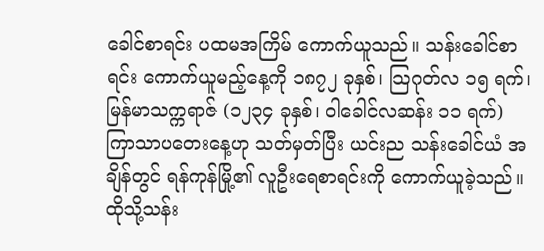ခေါင်စာရင်း ပထမအကြိမ် ကောက်ယူသည်။ သန်းခေါင်စာရင်း ကောက်ယူမည့်နေ့ကို ၁၈၇၂ ခုနှစ်၊ သြဂုတ်လ ၁၅ ရက်၊ မြန်မာသက္ကရာဇ် (၁၂၃၄ ခုနှစ်၊ ဝါခေါင်လဆန်း ၁၁ ရက်) ကြာသာပတေးနေ့ဟု သတ်မှတ်ပြီး ယင်းည သန်းခေါင်ယံ အချိန်တွင် ရန်ကုန်မြို့၏ လူဦးရေစာရင်းကို ကောက်ယူခဲ့သည်။ ထိုသို့သန်း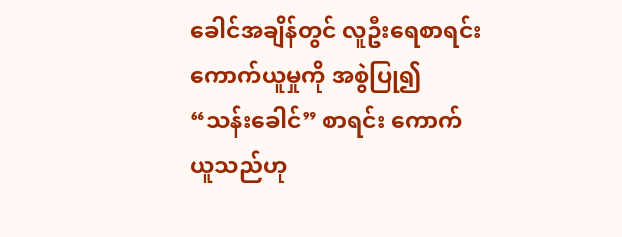ခေါင်အချိန်တွင် လူဦးရေစာရင်း ကောက်ယူမှုကို အစွဲပြု၍ “သန်းခေါင်” စာရင်း ကောက်ယူသည်ဟု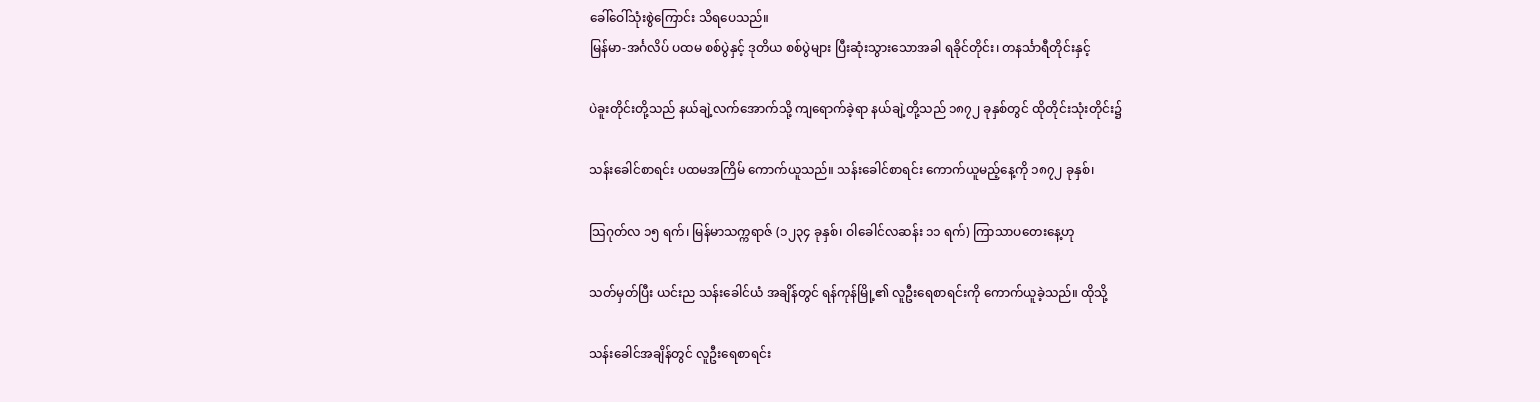ခေါ်ဝေါ်သုံးစွဲကြောင်း သိရပေသည်။
မြန်မာ-အင်္ဂလိပ် ပထမ စစ်ပွဲနှင့် ဒုတိယ စစ်ပွဲများ ပြီးဆုံးသွားသောအခါ ရခိုင်တိုင်း၊ တနင်္သာရီတိုင်းနှင့်

ပဲခူးတိုင်းတို့သည် နယ်ချဲ့လက်အောက်သို့ ကျရောက်ခဲ့ရာ နယ်ချဲ့တို့သည် ၁၈၇၂ ခုနှစ်တွင် ထိုတိုင်းသုံးတိုင်း၌

သန်းခေါင်စာရင်း ပထမအကြိမ် ကောက်ယူသည်။ သန်းခေါင်စာရင်း ကောက်ယူမည့်နေ့ကို ၁၈၇၂ ခုနှစ်၊

သြဂုတ်လ ၁၅ ရက်၊ မြန်မာသက္ကရာဇ် (၁၂၃၄ ခုနှစ်၊ ဝါခေါင်လဆန်း ၁၁ ရက်) ကြာသာပတေးနေ့ဟု

သတ်မှတ်ပြီး ယင်းည သန်းခေါင်ယံ အချိန်တွင် ရန်ကုန်မြို့၏ လူဦးရေစာရင်းကို ကောက်ယူခဲ့သည်။ ထိုသို့

သန်းခေါင်အချိန်တွင် လူဦးရေစာရင်း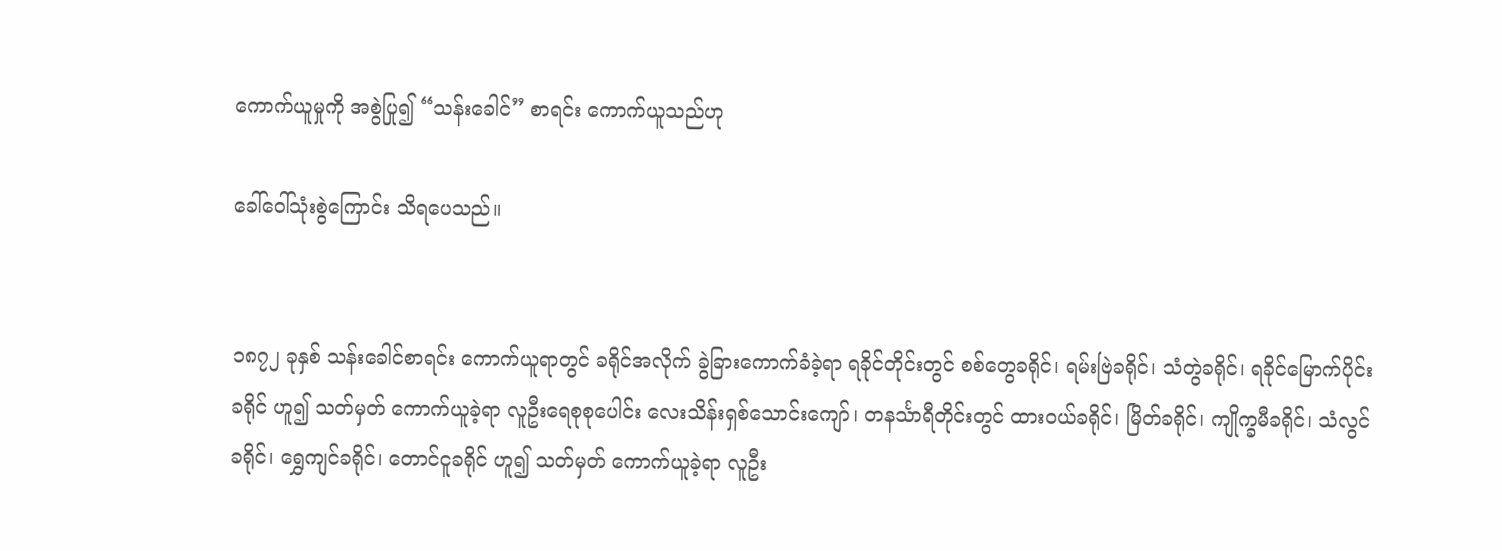ကောက်ယူမှုကို အစွဲပြု၍ “သန်းခေါင်” စာရင်း ကောက်ယူသည်ဟု

ခေါ်ဝေါ်သုံးစွဲကြောင်း သိရပေသည်။


၁၈၇၂ ခုနှစ် သန်းခေါင်စာရင်း ကောက်ယူရာတွင် ခရိုင်အလိုက် ခွဲခြားကောက်ခံခဲ့ရာ ရခိုင်တိုင်းတွင် စစ်တွေခရိုင်၊ ရမ်းဗြဲခရိုင်၊ သံတွဲခရိုင်၊ ရခိုင်မြောက်ပိုင်းခရိုင် ဟူ၍ သတ်မှတ် ကောက်ယူခဲ့ရာ လူဦးရေစုစုပေါင်း လေးသိန်းရှစ်သောင်းကျော်၊ တနင်္သာရီတိုင်းတွင် ထားဝယ်ခရိုင်၊ မြိတ်ခရိုင်၊ ကျိုက္ခမီခရိုင်၊ သံလွင်ခရိုင်၊ ရွှေကျင်ခရိုင်၊ တောင်ငူခရိုင် ဟူ၍ သတ်မှတ် ကောက်ယူခဲ့ရာ လူဦး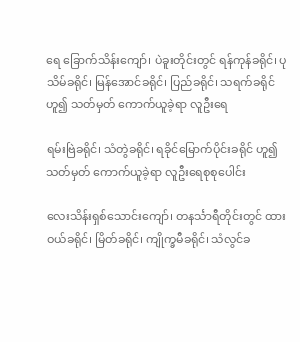ရေ ခြောက်သိန်းကျော်၊ ပဲခူးတိုင်းတွင် ရန်ကုန်ခရိုင်၊ ပုသိမ်ခရိုင်၊ မြန်အောင်ခရိုင်၊ ပြည်ခရိုင်၊ သရက်ခရိုင် ဟူ၍ သတ်မှတ် ကောက်ယူခဲ့ရာ လူဦးရေ

ရမ်းဗြဲခရိုင်၊ သံတွဲခရိုင်၊ ရခိုင်မြောက်ပိုင်းခရိုင် ဟူ၍ သတ်မှတ် ကောက်ယူခဲ့ရာ လူဦးရေစုစုပေါင်း

လေးသိန်းရှစ်သောင်းကျော်၊ တနင်္သာရီတိုင်းတွင် ထားဝယ်ခရိုင်၊ မြိတ်ခရိုင်၊ ကျိုက္ခမီခရိုင်၊ သံလွင်ခ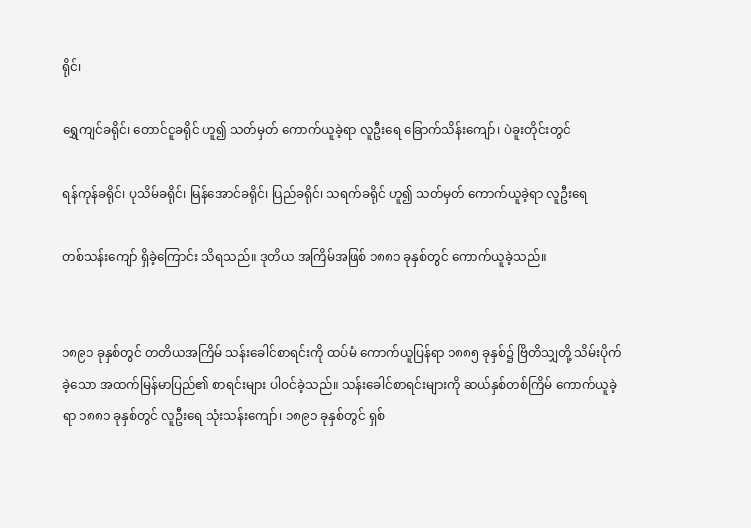ရိုင်၊

ရွှေကျင်ခရိုင်၊ တောင်ငူခရိုင် ဟူ၍ သတ်မှတ် ကောက်ယူခဲ့ရာ လူဦးရေ ခြောက်သိန်းကျော်၊ ပဲခူးတိုင်းတွင်

ရန်ကုန်ခရိုင်၊ ပုသိမ်ခရိုင်၊ မြန်အောင်ခရိုင်၊ ပြည်ခရိုင်၊ သရက်ခရိုင် ဟူ၍ သတ်မှတ် ကောက်ယူခဲ့ရာ လူဦးရေ

တစ်သန်းကျော် ရှိခဲ့ကြောင်း သိရသည်။ ဒုတိယ အကြိမ်အဖြစ် ၁၈၈၁ ခုနှစ်တွင် ကောက်ယူခဲ့သည်။


၁၈၉၁ ခုနှစ်တွင် တတိယအကြိမ် သန်းခေါင်စာရင်းကို ထပ်မံ ကောက်ယူပြန်ရာ ၁၈၈၅ ခုနှစ်၌ ဗြိတိသျှတို့ သိမ်းပိုက်ခဲ့သော အထက်မြန်မာပြည်၏ စာရင်းများ ပါဝင်ခဲ့သည်။ သန်းခေါင်စာရင်းများကို ဆယ်နှစ်တစ်ကြိမ် ကောက်ယူခဲ့ရာ ၁၈၈၁ ခုနှစ်တွင် လူဦးရေ သုံးသန်းကျော်၊ ၁၈၉၁ ခုနှစ်တွင် ရှစ်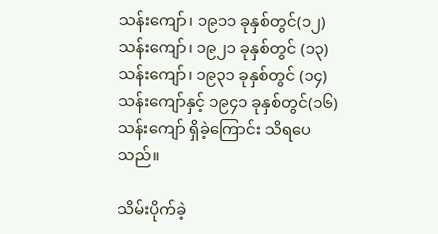သန်းကျော်၊ ၁၉၁၁ ခုနှစ်တွင်(၁၂) သန်းကျော်၊ ၁၉၂၁ ခုနှစ်တွင် (၁၃) သန်းကျော်၊ ၁၉၃၁ ခုနှစ်တွင် (၁၄) သန်းကျော်နှင့် ၁၉၄၁ ခုနှစ်တွင်(၁၆) သန်းကျော် ရှိခဲ့ကြောင်း သိရပေသည်။

သိမ်းပိုက်ခဲ့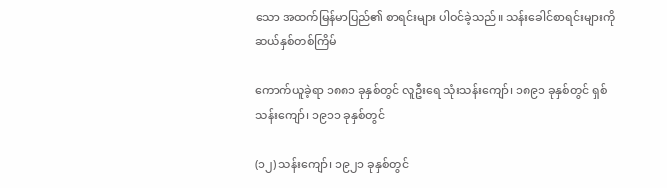သော အထက်မြန်မာပြည်၏ စာရင်းများ ပါဝင်ခဲ့သည်။ သန်းခေါင်စာရင်းများကို ဆယ်နှစ်တစ်ကြိမ်

ကောက်ယူခဲ့ရာ ၁၈၈၁ ခုနှစ်တွင် လူဦးရေ သုံးသန်းကျော်၊ ၁၈၉၁ ခုနှစ်တွင် ရှစ်သန်းကျော်၊ ၁၉၁၁ ခုနှစ်တွင်

(၁၂) သန်းကျော်၊ ၁၉၂၁ ခုနှစ်တွင်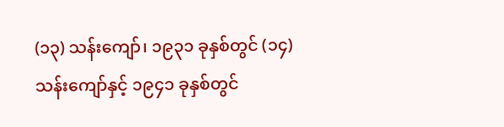(၁၃) သန်းကျော်၊ ၁၉၃၁ ခုနှစ်တွင် (၁၄) သန်းကျော်နှင့် ၁၉၄၁ ခုနှစ်တွင်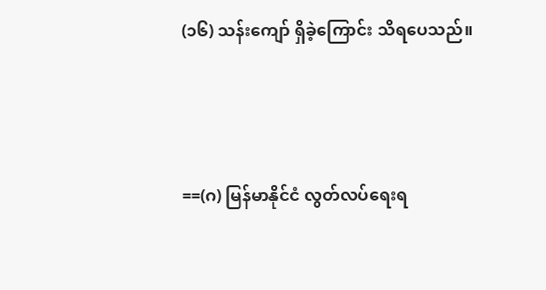(၁၆) သန်းကျော် ရှိခဲ့ကြောင်း သိရပေသည်။



==(ဂ) မြန်မာနိုင်ငံ လွတ်လပ်ရေးရ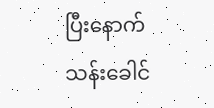ပြီးနောက် သန်းခေါင်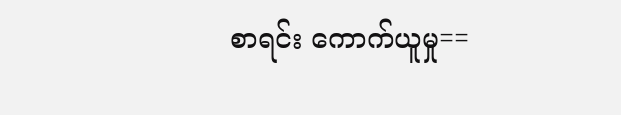စာရင်း ကောက်ယူမှု==